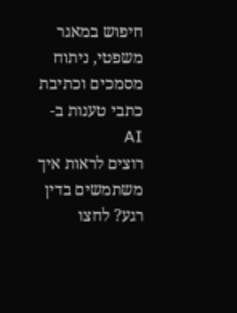חיפוש במאגר משפטי, ניתוח מסמכים וכתיבת כתבי טענות ב-AI
רוצים לראות איך משתמשים בדין רגע? לחצו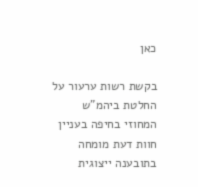כאן

בקשת רשות ערעור על החלטת ביהמ"ש המחוזי בחיפה בעניין חוות דעת מומחה בתובענה ייצוגית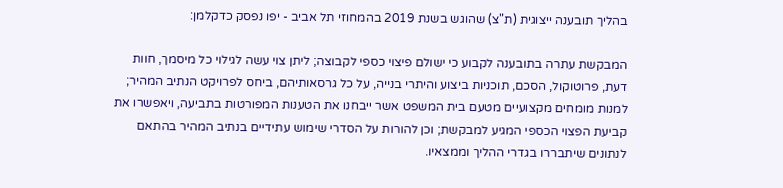בהליך תובענה ייצוגית (ת"צ) שהוגש בשנת 2019 בהמחוזי תל אביב - יפו נפסק כדקלמן:

המבקשת עתרה בתובענה לקבוע כי ישולם פיצוי כספי לקבוצה; ליתן צוי עשה לגילוי כל מיסמך, חוות דעת, פרוטוקול, הסכם, תוכניות ביצוע והיתרי בנייה, על כל גרסאותיהם, ביחס לפרויקט הנתיב המהיר; למנות מומחים מקצועיים מטעם בית המשפט אשר ייבחנו את הטענות המפורטות בתביעה, ויאפשרו את קביעת הפצוי הכספי המגיע למבקשת; וכן להורות על הסדרי שימוש עתידיים בנתיב המהיר בהתאם לנתונים שיתבררו בגדרי ההליך וממצאיו.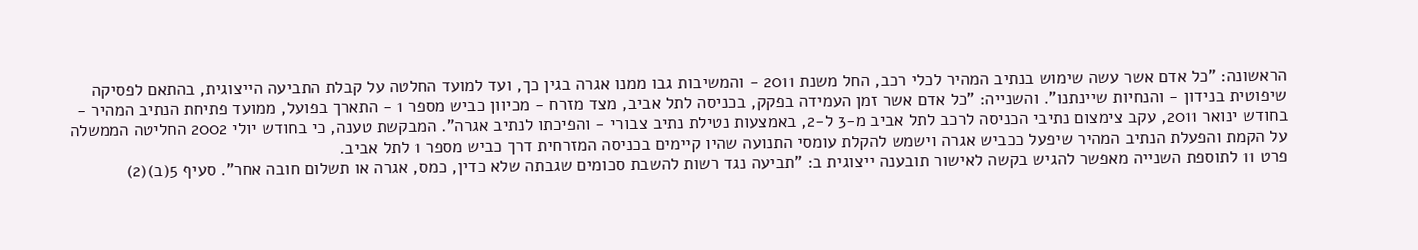הראשונה: "כל אדם אשר עשה שימוש בנתיב המהיר לכלי רכב, החל משנת 2011 - והמשיבות גבו ממנו אגרה בגין כך, ועד למועד החלטה על קבלת התביעה הייצוגית, בהתאם לפסיקה שיפוטית בנידון - והנחיות שיינתנו". והשנייה: "כל אדם אשר זמן העמידה בפקק, בכניסה לתל אביב, מצד מזרח - מכיוון כביש מספר 1 - התארך בפועל, ממועד פתיחת הנתיב המהיר - בחודש ינואר 2011, עקב צימצום נתיבי הכניסה לרכב לתל אביב מ-3 ל-2, באמצעות נטילת נתיב צבורי - והפיכתו לנתיב אגרה". המבקשת טענה, כי בחודש יולי 2002 החליטה הממשלה על הקמת והפעלת הנתיב המהיר שיפעל ככביש אגרה וישמש להקלת עומסי התנועה שהיו קיימים בכניסה המזרחית דרך כביש מספר 1 לתל אביב.
פרט 11 לתוספת השנייה מאפשר להגיש בקשה לאישור תובענה ייצוגית ב: "תביעה נגד רשות להשבת סכומים שגבתה שלא כדין, כמס, אגרה או תשלום חובה אחר". סעיף 5(ב)(2)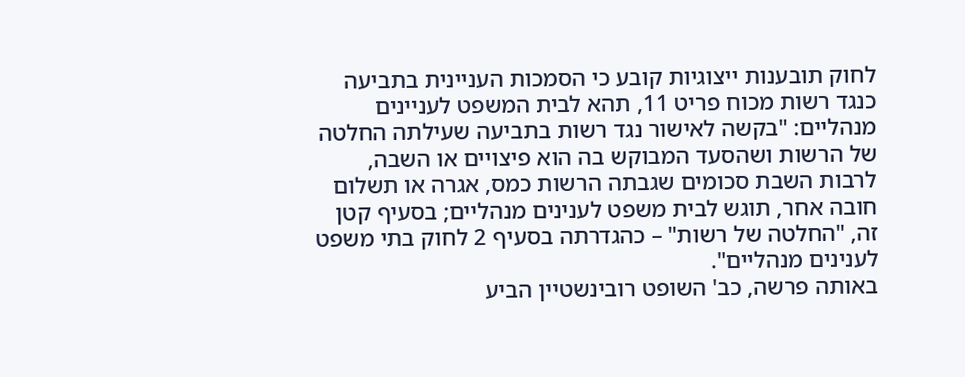לחוק תובענות ייצוגיות קובע כי הסמכות העניינית בתביעה כנגד רשות מכוח פריט 11, תהא לבית המשפט לעניינים מנהליים: "בקשה לאישור נגד רשות בתביעה שעילתה החלטה של הרשות ושהסעד המבוקש בה הוא פיצויים או השבה, לרבות השבת סכומים שגבתה הרשות כמס, אגרה או תשלום חובה אחר, תוגש לבית משפט לענינים מנהליים; בסעיף קטן זה, "החלטה של רשות" – כהגדרתה בסעיף 2 לחוק בתי משפט לענינים מנהליים".
באותה פרשה, כב' השופט רובינשטיין הביע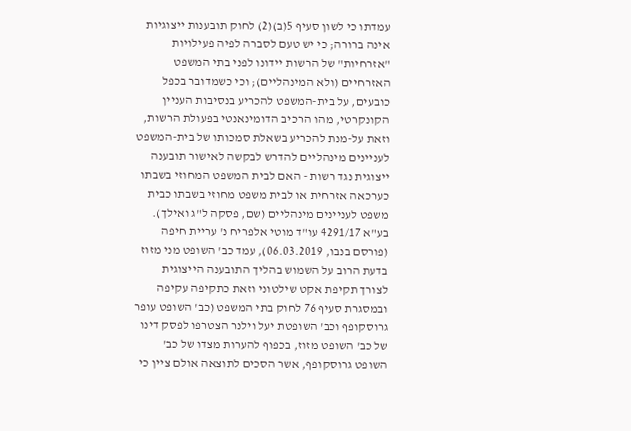עמדתו כי לשון סעיף 5(ב)(2) לחוק תובענות ייצוגיות אינה ברורה; כי יש טעם לסברה לפיה פעילויות "אזרחיות" של הרשות יידונו לפני בתי המשפט האזרחיים (ולא המינהליים); וכי כשמדובר בכפל כובעים, על בית-המשפט להכריע בנסיבות העניין הקונקרטי, מהו הרכיב הדומינאנטי בפעולת הרשות, וזאת על-מנת להכריע בשאלת סמכותו של בית-המשפט לעניינים מינהליים להדרש לבקשה לאישור תובענה ייצוגית נגד רשות - האם לבית המשפט המחוזי בשבתו כערכאה אזרחית או לבית משפט מחוזי בשבתו כבית משפט לעניינים מינהליים (שם, פסקה ל"ג ואילך).
בע"א 4291/17 עו"ד מוטי אלפריח נ' עריית חיפה (פורסם בנבו, 06.03.2019), עמד כב' השופט מני מזוז בדעת הרוב על השמוש בהליך התובענה הייצוגית לצורך תקיפת אקט שילטוני וזאת כתקיפה עקיפה ובמסגרת סעיף 76 לחוק בתי המשפט (כב' השופט עופר גרוסקופף וכב' השופטת יעל וילנר הצטרפו לפסק דינו של כב' השופט מזוז, בכפוף להערות מצדו של כב' השופט גרוסקופף, אשר הסכים לתוצאה אולם ציין כי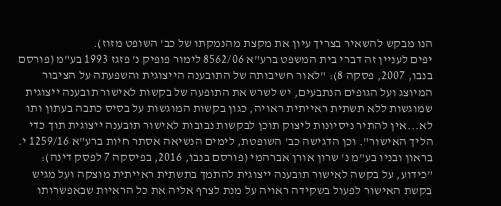הנו מבקש להשאיר בצריך עיון את מקצת מהנמקתו של כב' השופט מזוז).
יפים לעניין זה דברי בית המשפט ברע"א 8562/06 לימור פופיק נ' פזגז 1993 בע"מ (פורסם בנבו, 2007, פסקה 8): "לאור חשיבותה של התובענה הייצוגית והשפעתה על הציבור המיוצג ועל הגופים הנתבעים, יש לשרש את התופעה של בקשות לאישור תובענה ייצוגית שמוגשות ללא תשתית ראייתית ראויה, כגון בקשות המוגשות על בסיס כתבה בעתון ותו לא...אין להתיר ניסיונות ליצוק תוכן לבקשות נבובות לאישור תובענה ייצוגית תוך כדי הליך האישור". וכן הדגישה כב' השופטת, לימים הנשיאה אסתר חיות ברע"א 1259/16 י. בראון ובניו בע"מ נ' שרון אורן אברהמי (פורסם בנבו, 2016, בפיסקה 7 לפסק דינה): "כידוע, על בקשה לאישור תובענה ייצוגית להתמך בתשתית ראייתית מוצקה ועל מגיש בקשת האישור לפעול בשקידה ראויה על מנת לצרף אליה את כל הראיות שבאפשרותו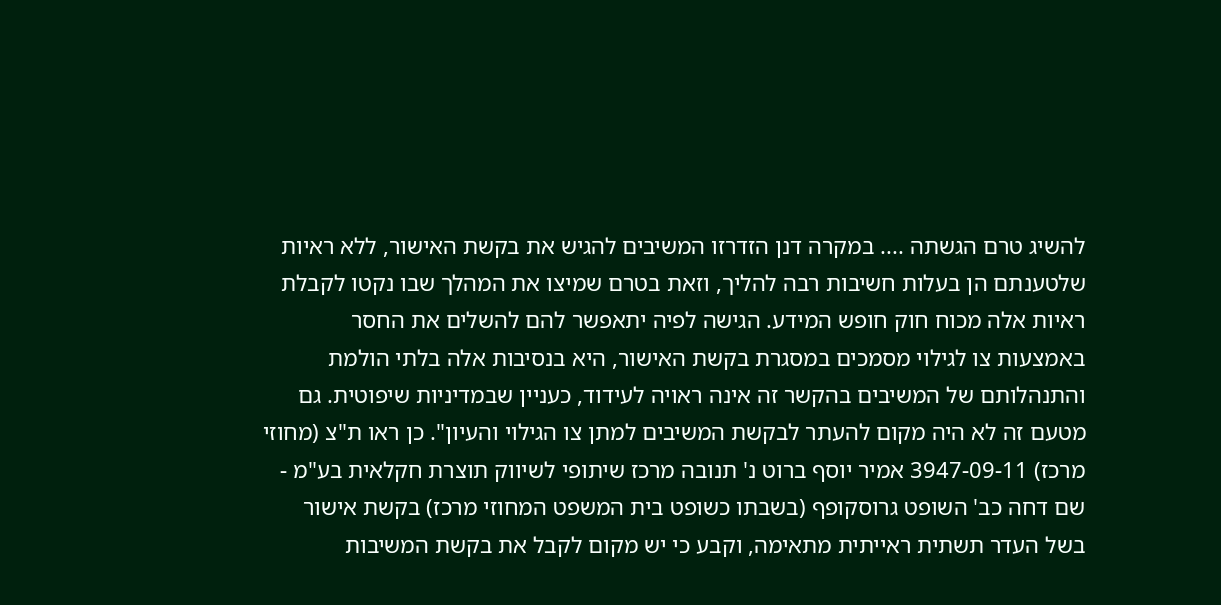להשיג טרם הגשתה .... במקרה דנן הזדרזו המשיבים להגיש את בקשת האישור, ללא ראיות שלטענתם הן בעלות חשיבות רבה להליך, וזאת בטרם שמיצו את המהלך שבו נקטו לקבלת ראיות אלה מכוח חוק חופש המידע. הגישה לפיה יתאפשר להם להשלים את החסר באמצעות צו לגילוי מסמכים במסגרת בקשת האישור, היא בנסיבות אלה בלתי הולמת והתנהלותם של המשיבים בהקשר זה אינה ראויה לעידוד, כעניין שבמדיניות שיפוטית. גם מטעם זה לא היה מקום להעתר לבקשת המשיבים למתן צו הגילוי והעיון". כן ראו ת"צ (מחוזי מרכז) 3947-09-11 אמיר יוסף ברוט נ' תנובה מרכז שיתופי לשיווק תוצרת חקלאית בע"מ - שם דחה כב' השופט גרוסקופף (בשבתו כשופט בית המשפט המחוזי מרכז) בקשת אישור בשל העדר תשתית ראייתית מתאימה, וקבע כי יש מקום לקבל את בקשת המשיבות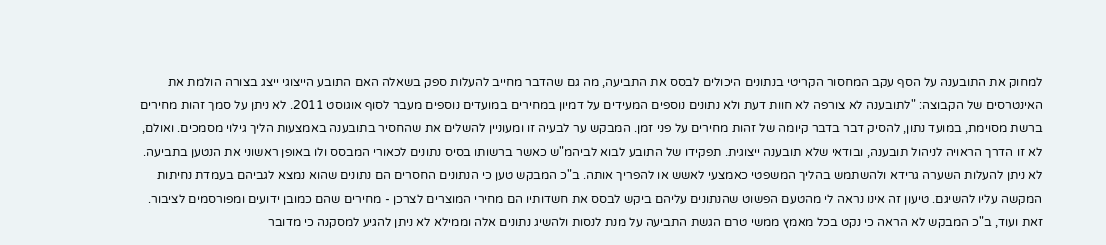למחוק את התובענה על הסף עקב המחסור הקריטי בנתונים היכולים לבסס את התביעה, מה גם שהדבר מחייב להעלות ספק בשאלה האם התובע הייצוגי ייצג בצורה הולמת את האינטרסים של הקבוצה: "לתובענה לא צורפה לא חוות דעת ולא נתונים נוספים המעידים על דמיון במחירים במועדים נוספים מעבר לסוף אוגוסט 2011. לא ניתן על סמך זהות מחירים ברשת מסוימת, במועד נתון, להסיק דבר בדבר קיומה של זהות מחירים על פני זמן. המבקש ער לבעיה זו ומעוניין להשלים את שהחסיר בתובענה באמצעות הליך גילוי מסמכים. ואולם, לא זו הדרך הראויה לניהול תובענה, ובודאי שלא תובענה ייצוגית. תפקידו של התובע לבוא לביהמ"ש כאשר ברשותו בסיס נתונים לכאורי המבסס ולו באופן ראשוני את הנטען בתביעה. לא ניתן להעלות השערה גרידא ולהשתמש בהליך המשפטי כאמצעי לאשש או להפריך אותה. ב"כ המבקש טען כי הנתונים החסרים הם נתונים שהוא נמצא לגביהם בעמדת נחיתות המקשה עליו להשיגם. טיעון זה אינו נראה לי מהטעם הפשוט שהנתונים עליהם ביקש לבסס את חשדותיו הם מחירי המוצרים לצרכן - מחירים שהם כמובן ידועים ומפורסמים לציבור. זאת ועוד, ב"כ המבקש לא הראה כי נקט בכל מאמץ ממשי טרם הגשת התביעה על מנת לנסות ולהשיג נתונים אלה וממילא לא ניתן להגיע למסקנה כי מדובר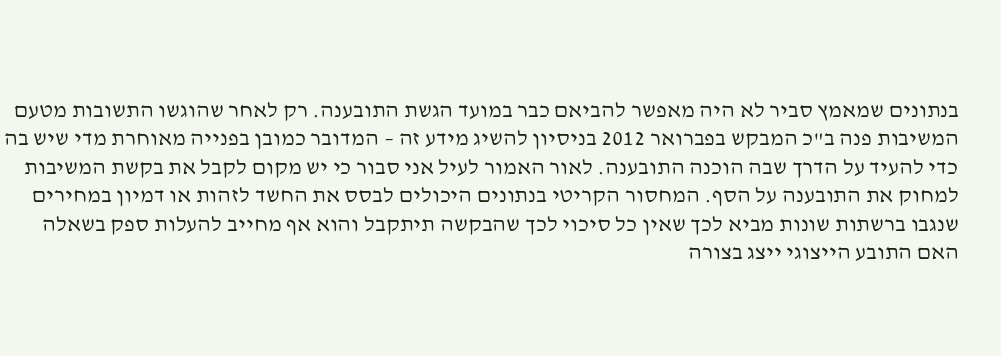בנתונים שמאמץ סביר לא היה מאפשר להביאם כבר במועד הגשת התובענה. רק לאחר שהוגשו התשובות מטעם המשיבות פנה ב"כ המבקש בפברואר 2012 בניסיון להשיג מידע זה – המדובר כמובן בפנייה מאוחרת מדי שיש בה כדי להעיד על הדרך שבה הוכנה התובענה. לאור האמור לעיל אני סבור כי יש מקום לקבל את בקשת המשיבות למחוק את התובענה על הסף. המחסור הקריטי בנתונים היכולים לבסס את החשד לזהות או דמיון במחירים שנגבו ברשתות שונות מביא לכך שאין כל סיכוי לכך שהבקשה תיתקבל והוא אף מחייב להעלות ספק בשאלה האם התובע הייצוגי ייצג בצורה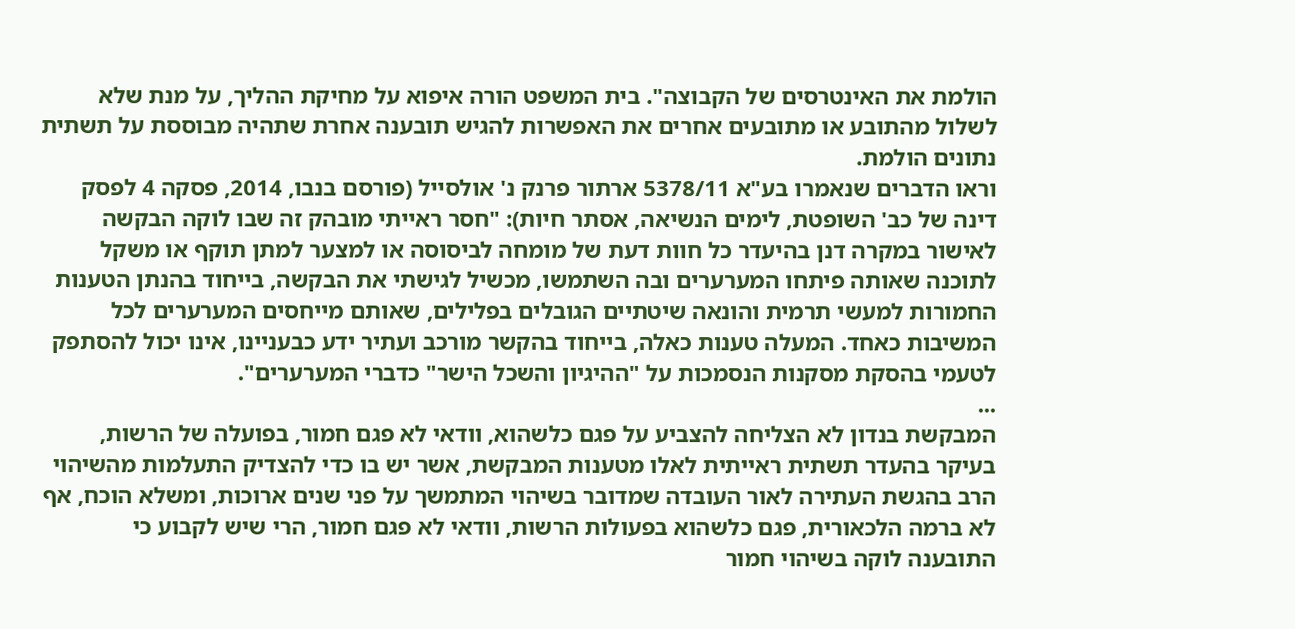הולמת את האינטרסים של הקבוצה". בית המשפט הורה איפוא על מחיקת ההליך, על מנת שלא לשלול מהתובע או מתובעים אחרים את האפשרות להגיש תובענה אחרת שתהיה מבוססת על תשתית נתונים הולמת.
וראו הדברים שנאמרו בע"א 5378/11 ארתור פרנק נ' אולסייל (פורסם בנבו, 2014, פסקה 4 לפסק דינה של כב' השופטת, לימים הנשיאה, אסתר חיות): "חסר ראייתי מובהק זה שבו לוקה הבקשה לאישור במקרה דנן בהיעדר כל חוות דעת של מומחה לביסוסה או למצער למתן תוקף או משקל לתוכנה שאותה פיתחו המערערים ובה השתמשו, מכשיל לגישתי את הבקשה, בייחוד בהנתן הטענות החמורות למעשי תרמית והונאה שיטתיים הגובלים בפלילים, שאותם מייחסים המערערים לכל המשיבות כאחד. המעלה טענות כאלה, בייחוד בהקשר מורכב ועתיר ידע כבעניינו, אינו יכול להסתפק לטעמי בהסקת מסקנות הנסמכות על "ההיגיון והשכל הישר" כדברי המערערים".
...
המבקשת בנדון לא הצליחה להצביע על פגם כלשהוא, וודאי לא פגם חמור, בפועלה של הרשות, בעיקר בהעדר תשתית ראייתית לאלו מטענות המבקשת, אשר יש בו כדי להצדיק התעלמות מהשיהוי הרב בהגשת העתירה לאור העובדה שמדובר בשיהוי המתמשך על פני שנים ארוכות, ומשלא הוכח, אף לא ברמה הלכאורית, פגם כלשהוא בפעולות הרשות, וודאי לא פגם חמור, הרי שיש לקבוע כי התובענה לוקה בשיהוי חמור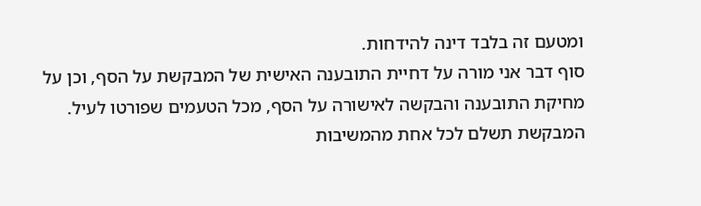ומטעם זה בלבד דינה להידחות.
סוף דבר אני מורה על דחיית התובענה האישית של המבקשת על הסף, וכן על מחיקת התובענה והבקשה לאישורה על הסף, מכל הטעמים שפורטו לעיל.
המבקשת תשלם לכל אחת מהמשיבות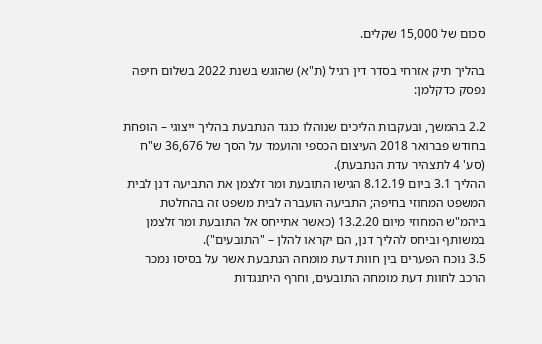סכום של 15,000 שקלים.

בהליך תיק אזרחי בסדר דין רגיל (ת"א) שהוגש בשנת 2022 בשלום חיפה נפסק כדקלמן:

2.2 בהמשך, ובעקבות הליכים שנוהלו כנגד הנתבעת בהליך ייצוגי – הופחת בחודש פברואר 2018 העיצום הכספי והועמד על הסך של 36,676 ש"ח (סע' 4 לתצהיר עדת הנתבעת).
ההליך 3.1 ביום 8.12.19 הגישו התובעת ומר זלצמן את התביעה דנן לבית המשפט המחוזי בחיפה; התביעה הועברה לבית משפט זה בהחלטת ביהמ"ש המחוזי מיום 13.2.20 (כאשר אתייחס אל התובעת ומר זלצמן במשותף וביחס להליך דנן, הם יקראו להלן – "התובעים").
3.5 נוכח הפערים בין חוות דעת מומחה הנתבעת אשר על בסיסו נמכר הרכב לחוות דעת מומחה התובעים, וחרף היתנגדות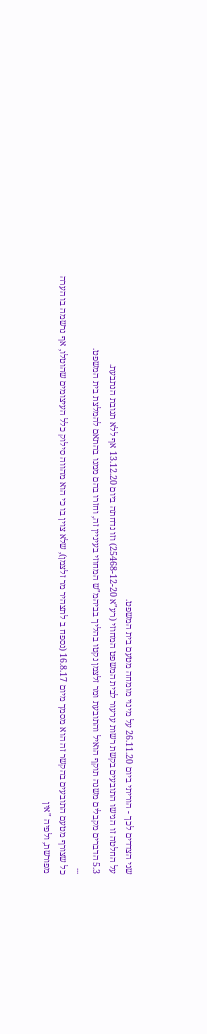שני הצדדים לכך - הוריתי ביום 26.11.20 על מינוי מומחה מטעם בית המשפט.
על החלטה זו הגישו התובעים בקשת רשות ערעור לבית המשפט המחוזי (רע"א 25468-12-20) וזו נדחתה ביום 13.12.20 אף ללא תגובת הנתבעת.
5.3 הדברים מקבלים משנה תוקף הואיל והתובעת ומר זלצמן נקטו בהליך בביהמ"ש המחוזי בעיניין זה, וחזרו בהם ממנו בהתאם להמלצת בית המשפט.
...
כל שצורף מטעם התובעים בהקשר זה הוא מסמך מיום 16.8.17 (נספח ב לתצהיר מר זלצמן), שלא צוין בו כי הוא מהווה סילוק כלל העיצומים שהוטלו, אף נרשמה בו הערה מפורשת, ולפיה "אין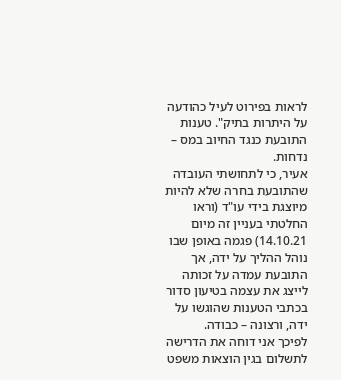לראות בפירוט לעיל כהודעה על היתרות בתיק". טענות התובעת כנגד החיוב במס – נדחות.
אעיר, כי לתחושתי העובדה שהתובעת בחרה שלא להיות מיוצגת בידי עו"ד (וראו החלטתי בעניין זה מיום 14.10.21) פגמה באופן שבו נוהל ההליך על ידה, אך התובעת עמדה על זכותה לייצג את עצמה בטיעון סדור בכתבי הטענות שהוגשו על ידה, ורצונה – כבודה.
לפיכך אני דוחה את הדרישה לתשלום בגין הוצאות משפט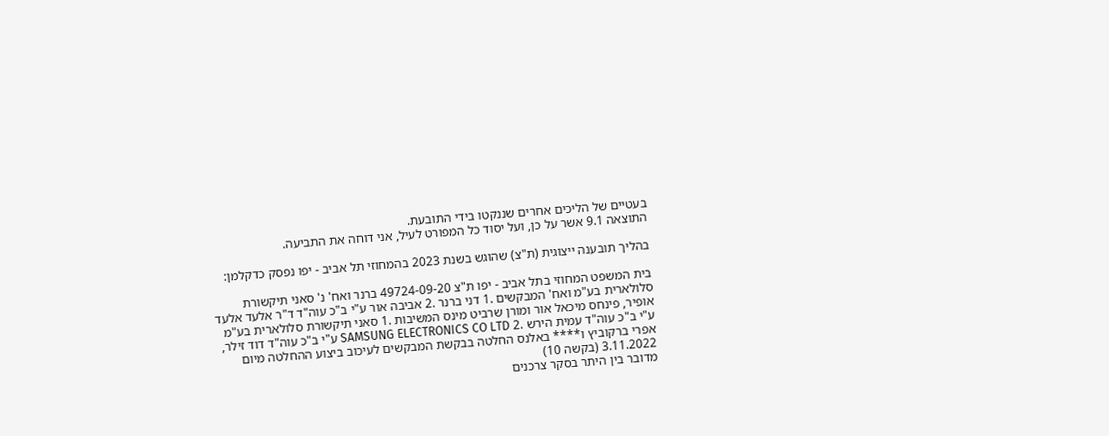בעטיים של הליכים אחרים שננקטו בידי התובעת.
התוצאה 9.1 אשר על כן, ועל יסוד כל המפורט לעיל, אני דוחה את התביעה.

בהליך תובענה ייצוגית (ת"צ) שהוגש בשנת 2023 בהמחוזי תל אביב - יפו נפסק כדקלמן:

בית המשפט המחוזי בתל אביב - יפו ת"צ 49724-09-20 ברנר ואח' נ' סאני תיקשורת סלולארית בע"מ ואח' המבקשים .1 דני ברנר .2 אביבה אור ע"י ב"כ עוה"ד ד"ר אלעד אלעד אופיר, פינחס מיכאל אור ומורן שרביט מינס המשיבות .1 סאני תיקשורת סלולארית בע"מ ע"י ב"כ עוה"ד עמית הירש .2 SAMSUNG ELECTRONICS CO LTD ע"י ב"כ עוה"ד דוד זילר, אפרי ברקוביץ ו**** באלנס החלטה בבקשת המבקשים לעיכוב ביצוע ההחלטה מיום 3.11.2022 (בקשה 10)
מדובר בין היתר בסקר צרכנים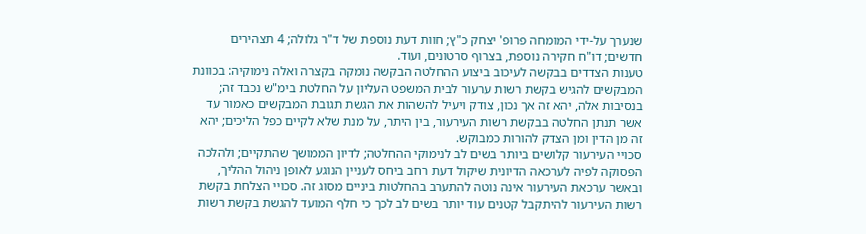שנערך על-ידי המומחה פרופ' יצחק כ"ץ; חוות דעת נוספת של ד"ר גלולה; 4 תצהירים חדשים; דו"ח חקירה נוספת, בצרוף סרטונים, ועוד.
טענות הצדדים בבקשה לעיכוב ביצוע ההחלטה הבקשה נומקה בקצרה ואלה נימוקיה: בכוונת המבקשים להגיש בקשת רשות ערעור לבית המשפט העליון על החלטת בימ"ש נכבד זה; בנסיבות אלה, יהא זה אך נכון, צודק ויעיל להשהות את הגשת תגובת המבקשים כאמור עד אשר תנתן החלטה בבקשת רשות העירעור, בין היתר, על מנת שלא לקיים כפל הליכים; יהא זה מן הדין ומן הצדק להורות כמבוקש.
סכויי העירעור קלושים ביותר בשים לב לנימוקי ההחלטה; לדיון הממושך שהתקיים; ולהלכה הפסוקה לפיה לערכאה הדיונית שיקול דעת רחב ביחס לעניין הנוגע לאופן ניהול ההליך, ובאשר ערכאת העירעור אינה נוטה להתערב בהחלטות ביניים מסוג זה. סכויי הצלחת בקשת רשות העירעור להיתקבל קטנים עוד יותר בשים לב לכך כי חלף המועד להגשת בקשת רשות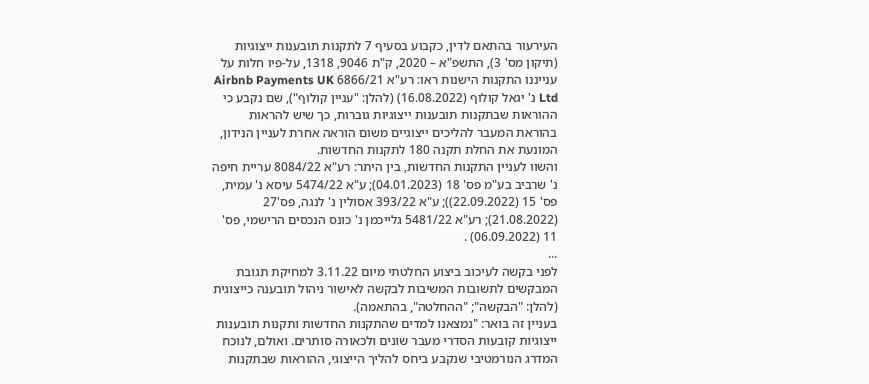העירעור בהתאם לדין, כקבוע בסעיף 7 לתקנות תובענות ייצוגיות (תיקון מס' 3), התשפ"א – 2020, ק"ת 9046, 1318, על-פיו חלות על ענייננו התקנות הישנות ראו: רע"א 6866/21 Airbnb Payments UK Ltd נ' יגאל קולוף (16.08.2022) (להלן: "עניין קולוף"), שם נקבע כי ההוראות שבתקנות תובענות ייצוגיות גוברות, כך שיש להראות בהוראת המעבר להליכים ייצוגיים משום הוראה אחרת לעניין הנידון, המונעת את החלת תקנה 180 לתקנות החדשות.
והשוו לעניין התקנות החדשות, בין היתר: רע"א 8084/22 עריית חיפה נ' שרביב בע"מ פס' 18 (04.01.2023); ע"א 5474/22 עיסא נ' עמית, פס' 15 (22.09.2022)); ע"א 393/22 אסולין נ' לנגה, פס'27 (21.08.2022); רע"א 5481/22 גלייכמן נ' כונס הנכסים הרישמי, פס' 11 (06.09.2022) .
...
לפני בקשה לעיכוב ביצוע החלטתי מיום 3.11.22 למחיקת תגובת המבקשים לתשובות המשיבות לבקשה לאישור ניהול תובענה כייצוגית (להלן: "הבקשה"; "ההחלטה", בהתאמה).
בעניין זה בואר: "נמצאנו למדים שהתקנות החדשות ותקנות תובענות ייצוגיות קובעות הסדרי מעבר שונים ולכאורה סותרים. ואולם, לנוכח המדרג הנורמטיבי שנקבע ביחס להליך הייצוגי, ההוראות שבתקנות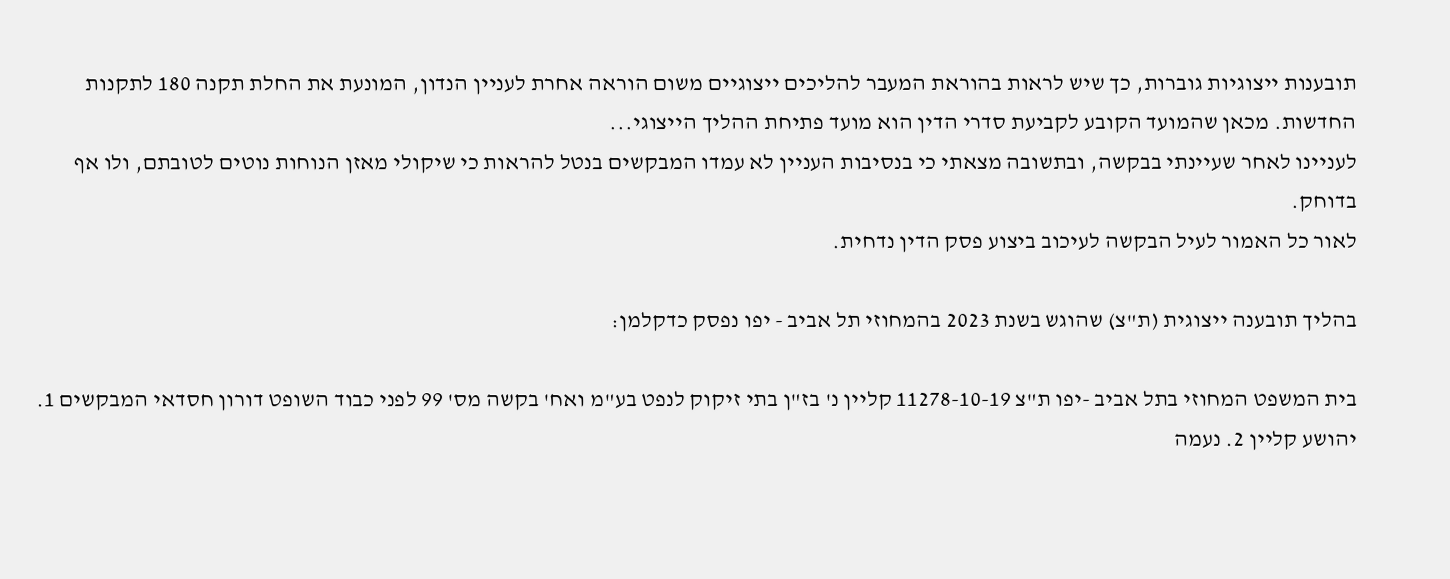תובענות ייצוגיות גוברות, כך שיש לראות בהוראת המעבר להליכים ייצוגיים משום הוראה אחרת לעניין הנדון, המונעת את החלת תקנה 180 לתקנות החדשות. מכאן שהמועד הקובע לקביעת סדרי הדין הוא מועד פתיחת ההליך הייצוגי...
לעניינו לאחר שעיינתי בבקשה, ובתשובה מצאתי כי בנסיבות העניין לא עמדו המבקשים בנטל להראות כי שיקולי מאזן הנוחות נוטים לטובתם, ולו אף בדוחק.
לאור כל האמור לעיל הבקשה לעיכוב ביצוע פסק הדין נדחית.

בהליך תובענה ייצוגית (ת"צ) שהוגש בשנת 2023 בהמחוזי תל אביב - יפו נפסק כדקלמן:

בית המשפט המחוזי בתל אביב -יפו ת"צ 11278-10-19 קליין נ' בז"ן בתי זיקוק לנפט בע"מ ואח' בקשה מס' 99 לפני כבוד השופט דורון חסדאי המבקשים 1. יהושע קליין 2. נעמה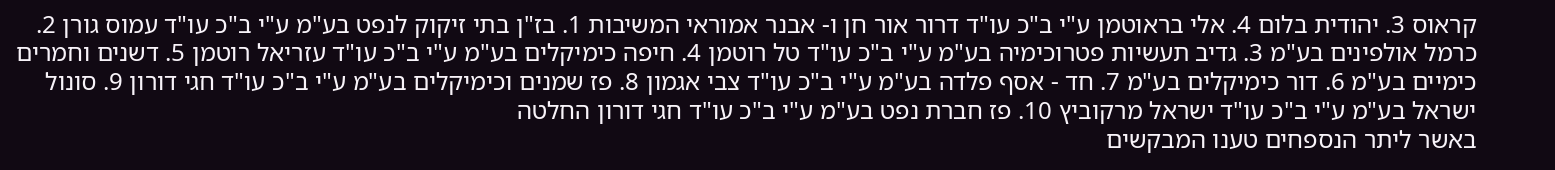קראוס 3. יהודית בלום 4. אלי בראוטמן ע"י ב"כ עו"ד דרור אור חן ו- אבנר אמוראי המשיבות 1. בז"ן בתי זיקוק לנפט בע"מ ע"י ב"כ עו"ד עמוס גורן 2. כרמל אולפינים בע"מ 3. גדיב תעשיות פטרוכימיה בע"מ ע"י ב"כ עו"ד טל רוטמן 4. חיפה כימיקלים בע"מ ע"י ב"כ עו"ד עזריאל רוטמן 5. דשנים וחמרים כימיים בע"מ 6. דור כימיקלים בע"מ 7. חד - אסף פלדה בע"מ ע"י ב"כ עו"ד צבי אגמון 8. פז שמנים וכימיקלים בע"מ ע"י ב"כ עו"ד חגי דורון 9. סונול ישראל בע"מ ע"י ב"כ עו"ד ישראל מרקוביץ 10. פז חברת נפט בע"מ ע"י ב"כ עו"ד חגי דורון החלטה
באשר ליתר הנספחים טענו המבקשים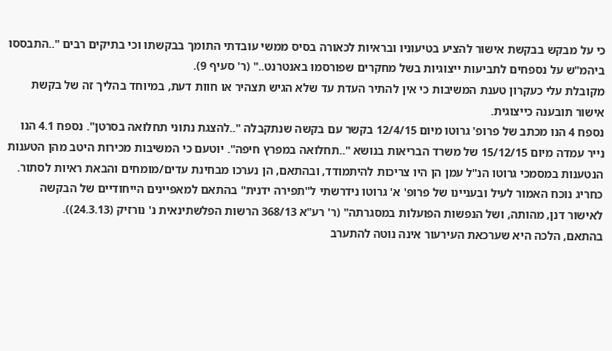כי על מבקש בבקשת אישור להציע בטיעוניו ובראיות לכאורה בסיס ממשי עובדתי התומך בבקשתו וכי בתיקים רבים "..התבססו ביהמ"ש על נספחים לתביעות ייצוגיות בשל מחקרים שפורסמו באנטרנט.." (ר' סעיף 9).
מקובלת עלי כעקרון טענת המשיבות כי אין להתיר העדת עד שלא הגיש תצהיר או חוות דעת, במיוחד בהליך זה של בקשת אישור תובענה כייצוגית.
נספח 4 הנו מכתב של פרופ' גרוטו מיום 12/4/15 בקשר עם בקשה שנתקבלה "..להצגת נתוני תחלואה בסרטן". נספח 4.1 הנו נייר עמדה מיום 15/12/15 של משרד הבריאות בנושא "..תחלואה במפרץ חיפה". יוטעם כי המשיבות מכירות היטב מהן הטענות הנטענות במסמכי גרוטו הנ"ל עמן הן היו צריכות להיתמודד, ובהתאם, הן נערכו מבחינת עדים/מומחים והבאת ראיות לסתור.
כחריג נוכח האמור לעיל ובעניינו של פרופ' א' גרוטו נידרשתי ל"תפירה ידנית" בהתאם למאפיינים הייחודיים של הבקשה לאישור דנן, מהותה, ושל הנפשות הפועלות במסגרתה" (ר' רע"א 368/13 הרשות הפלשתינאית נ' נורזיק (24.3.13)).
בהתאם, הלכה היא שערכאת העירעור אינה נוטה להתערב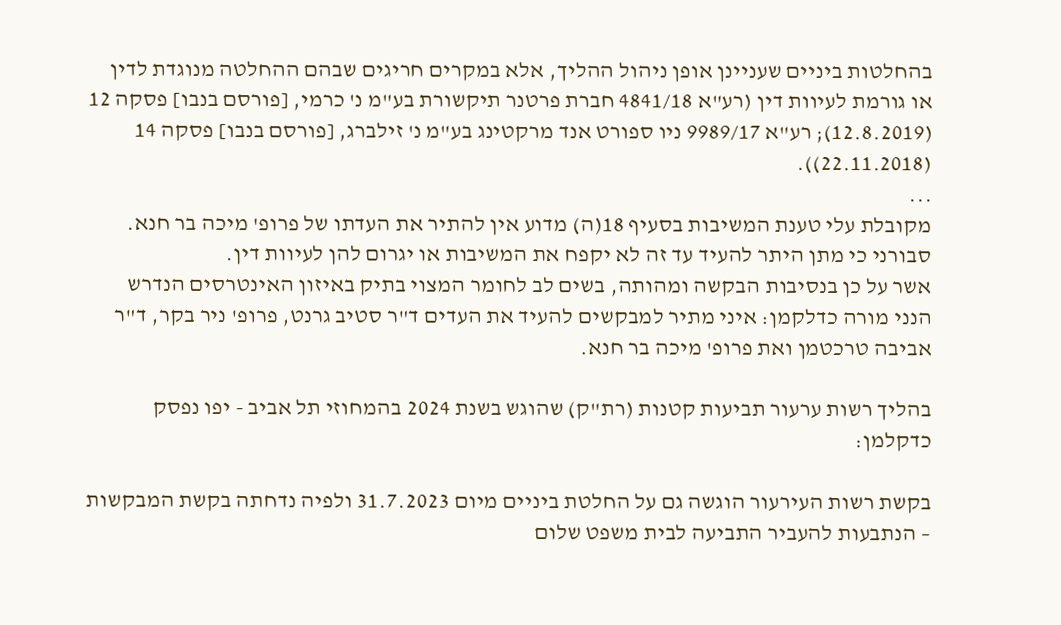בהחלטות ביניים שעניינן אופן ניהול ההליך, אלא במקרים חריגים שבהם ההחלטה מנוגדת לדין או גורמת לעיוות דין (רע"א 4841/18 חברת פרטנר תיקשורת בע"מ נ' כרמי, [פורסם בנבו] פסקה 12 (12.8.2019); רע"א 9989/17 ניו ספורט אנד מרקטינג בע"מ נ' זילברג, [פורסם בנבו] פסקה 14 (22.11.2018)).
...
מקובלת עלי טענת המשיבות בסעיף 18(ה) מדוע אין להתיר את העדתו של פרופ' מיכה בר חנא.
סבורני כי מתן היתר להעיד עד זה לא יקפח את המשיבות או יגרום להן לעיוות דין.
אשר על כן בנסיבות הבקשה ומהותה, בשים לב לחומר המצוי בתיק באיזון האינטרסים הנדרש הנני מורה כדלקמן: איני מתיר למבקשים להעיד את העדים ד"ר סטיב גרנט, פרופ' ניר בקר, ד"ר אביבה טרכטמן ואת פרופ' מיכה בר חנא.

בהליך רשות ערעור תביעות קטנות (רת"ק) שהוגש בשנת 2024 בהמחוזי תל אביב - יפו נפסק כדקלמן:

בקשת רשות העירעור הוגשה גם על החלטת ביניים מיום 31.7.2023 ולפיה נדחתה בקשת המבקשות – הנתבעות להעביר התביעה לבית משפט שלום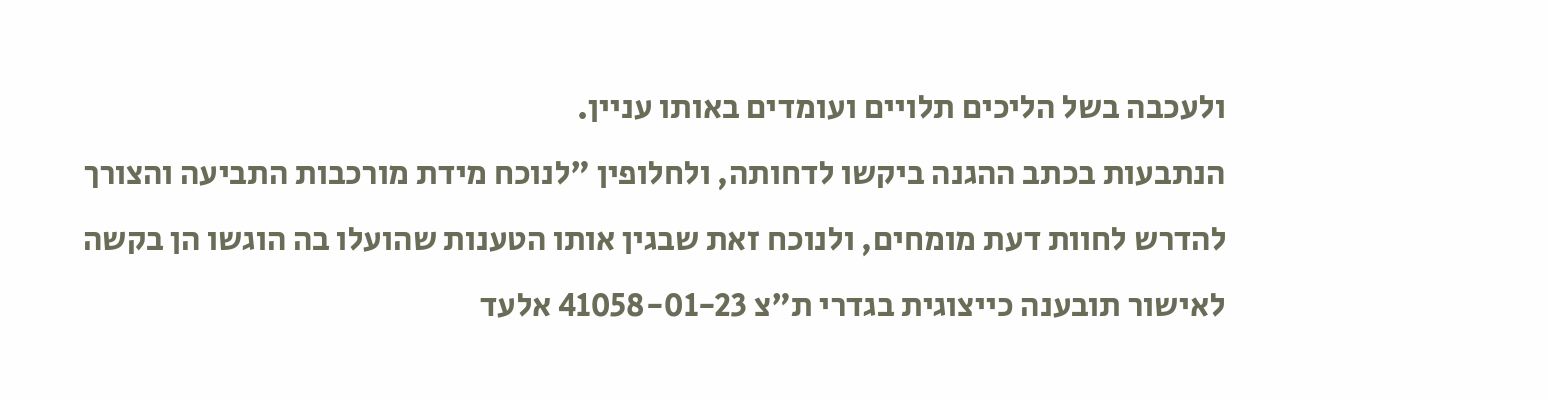ולעכבה בשל הליכים תלויים ועומדים באותו עניין.
הנתבעות בכתב ההגנה ביקשו לדחותה, ולחלופין "לנוכח מידת מורכבות התביעה והצורך להדרש לחוות דעת מומחים, ולנוכח זאת שבגין אותו הטענות שהועלו בה הוגשו הן בקשה לאישור תובענה כייצוגית בגדרי ת"צ 41058-01-23 אלעד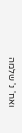ואח' נ' שלמה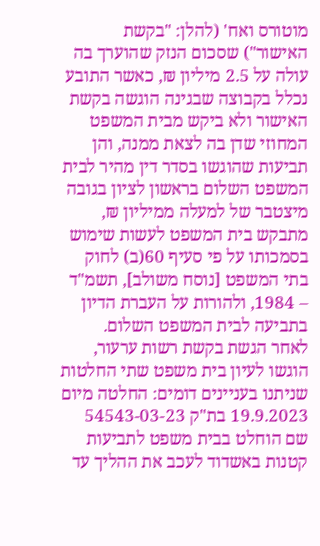מוטורס ואח' (להלן: "בקשת האישור") שסכום הנזק שהוערך בה עולה על 2.5 מיליון ₪, כאשר התובע נכלל בקבוצה שבגינה הוגשה בקשת האישור ולא ביקש מבית המשפט המחוזי שדן בה לצאת ממנה, והן תביעות שהוגשו בסדר דין מהיר לבית המשפט השלום בראשון לציון בגובה מיצטבר של למעלה ממיליון ₪, מתבקש בית המשפט לעשות שימוש בסמכותו על פי סעיף 60(ב) לחוק בתי המשפט [נוסח משולב], תשמ"ד – 1984, ולהורות על העברת הדיון בתביעה לבית המשפט השלום.
לאחר הגשת בקשת רשות ערעור, הוגשו לעיון בית משפט שתי החלטות שניתנו בעניינים דומים: החלטה מיום 19.9.2023 בת"ק 54543-03-23 שם הוחלט בבית משפט לתביעות קטנות באשדוד לעכב את ההליך עד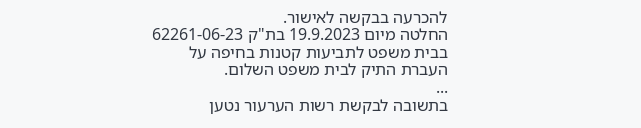להכרעה בבקשה לאישור.
החלטה מיום 19.9.2023 בת"ק 62261-06-23 בבית משפט לתביעות קטנות בחיפה על העברת התיק לבית משפט השלום.
...
בתשובה לבקשת רשות הערעור נטען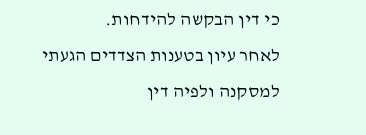כי דין הבקשה להידחות.
לאחר עיון בטענות הצדדים הגעתי למסקנה ולפיה דין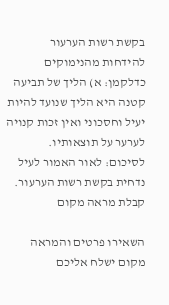בקשת רשות הערעור להידחות מהנימוקים כדלקמן: א) הליך של תביעה קטנה היא הליך שנועד להיות יעיל וחסכוני ואין זכות קנויה לערער על תוצאותיו.
לסיכום: לאור האמור לעיל נדחית בקשת רשות הערעור.
קבלת מראה מקום

השאירו פרטים והמראה מקום ישלח אליכם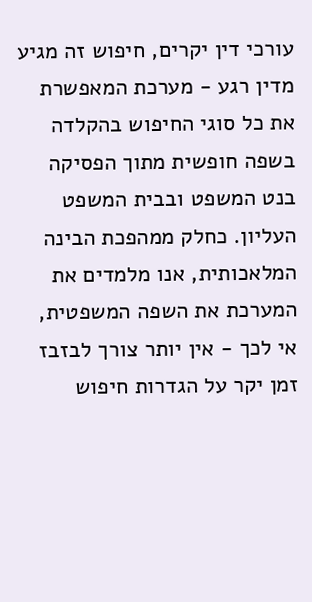עורכי דין יקרים, חיפוש זה מגיע מדין רגע - מערכת המאפשרת את כל סוגי החיפוש בהקלדה בשפה חופשית מתוך הפסיקה בנט המשפט ובבית המשפט העליון. כחלק ממהפכת הבינה המלאכותית, אנו מלמדים את המערכת את השפה המשפטית, אי לכך - אין יותר צורך לבזבז זמן יקר על הגדרות חיפוש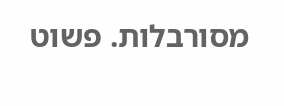מסורבלות. פשוט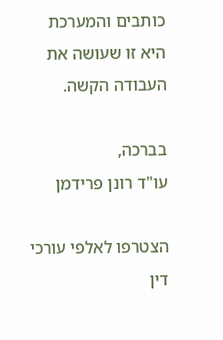כותבים והמערכת היא זו שעושה את העבודה הקשה.

בברכה,
עו"ד רונן פרידמן

הצטרפו לאלפי עורכי דין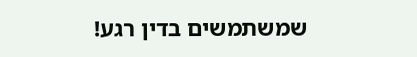שמשתמשים בדין רגע!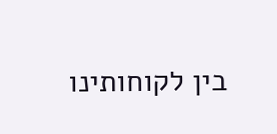בין לקוחותינו